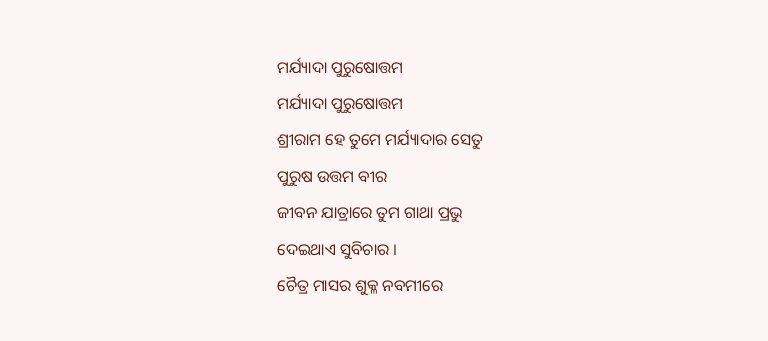ମର୍ଯ୍ୟାଦା ପୁରୁଷୋତ୍ତମ
ମର୍ଯ୍ୟାଦା ପୁରୁଷୋତ୍ତମ
ଶ୍ରୀରାମ ହେ ତୁମେ ମର୍ଯ୍ୟାଦାର ସେତୁ
ପୁରୁଷ ଉତ୍ତମ ବୀର
ଜୀବନ ଯାତ୍ରାରେ ତୁମ ଗାଥା ପ୍ରଭୁ
ଦେଇଥାଏ ସୁବିଚାର ।
ଚୈତ୍ର ମାସର ଶୁକ୍ଳ ନବମୀରେ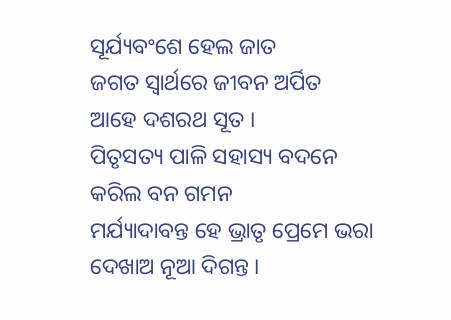ସୂର୍ଯ୍ୟବଂଶେ ହେଲ ଜାତ
ଜଗତ ସ୍ଵାର୍ଥରେ ଜୀବନ ଅର୍ପିତ
ଆହେ ଦଶରଥ ସୂତ ।
ପିତୃସତ୍ୟ ପାଳି ସହାସ୍ୟ ବଦନେ
କରିଲ ବନ ଗମନ
ମର୍ଯ୍ୟାଦାବନ୍ତ ହେ ଭ୍ରାତୃ ପ୍ରେମେ ଭରା
ଦେଖାଅ ନୂଆ ଦିଗନ୍ତ ।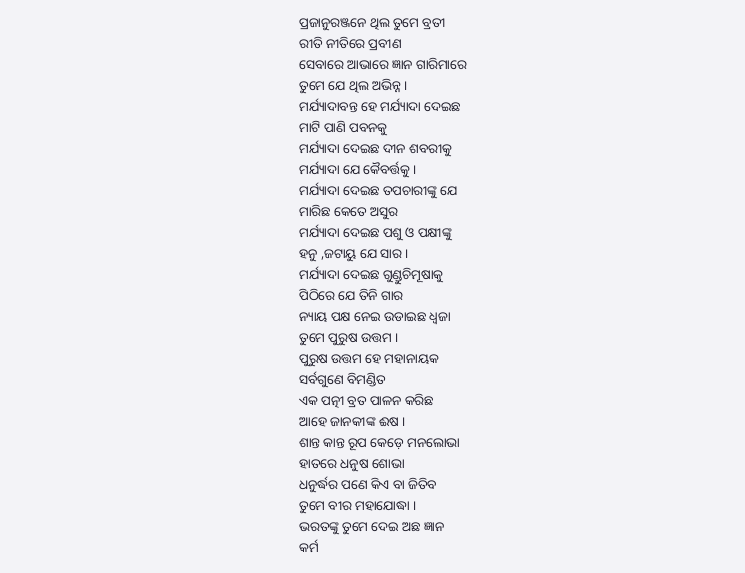ପ୍ରଜାନୁରଞ୍ଜନେ ଥିଲ ତୁମେ ବ୍ରତୀ
ରୀତି ନୀତିରେ ପ୍ରବୀଣ
ସେବାରେ ଆଭାରେ ଜ୍ଞାନ ଗାରିମାରେ
ତୁମେ ଯେ ଥିଲ ଅଭିନ୍ନ ।
ମର୍ଯ୍ୟାଦାବନ୍ତ ହେ ମର୍ଯ୍ୟାଦା ଦେଇଛ
ମାଟି ପାଣି ପବନକୁ
ମର୍ଯ୍ୟାଦା ଦେଇଛ ଦୀନ ଶବରୀକୁ
ମର୍ଯ୍ୟାଦା ଯେ କୈବର୍ତ୍ତକୁ ।
ମର୍ଯ୍ୟାଦା ଦେଇଛ ତପଚାରୀଙ୍କୁ ଯେ
ମାରିଛ କେତେ ଅସୁର
ମର୍ଯ୍ୟାଦା ଦେଇଛ ପଶୁ ଓ ପକ୍ଷୀଙ୍କୁ
ହନୁ ,ଜଟାୟୁ ଯେ ସାର ।
ମର୍ଯ୍ୟାଦା ଦେଇଛ ଗୁଣ୍ଡୁଚିମୂଷାକୁ
ପିଠିରେ ଯେ ତିନି ଗାର
ନ୍ୟାୟ ପକ୍ଷ ନେଇ ଉଡାଇଛ ଧ୍ଵଜା
ତୁମେ ପୁରୁଷ ଉତ୍ତମ ।
ପୁରୁଷ ଉତ୍ତମ ହେ ମହାନାୟକ
ସର୍ବଗୁଣେ ବିମଣ୍ଡିତ
ଏକ ପତ୍ନୀ ବ୍ରତ ପାଳନ କରିଛ
ଆହେ ଜାନକୀଙ୍କ ଈଷ ।
ଶାନ୍ତ କାନ୍ତ ରୂପ କେଡ଼େ ମନଲୋଭା
ହାତରେ ଧନୁଷ ଶୋଭା
ଧନୁର୍ଦ୍ଧର ପଣେ କିଏ ବା ଜିତିବ
ତୁମେ ବୀର ମହାଯୋଦ୍ଧା ।
ଭରତଙ୍କୁ ତୁମେ ଦେଇ ଅଛ ଜ୍ଞାନ
କର୍ମ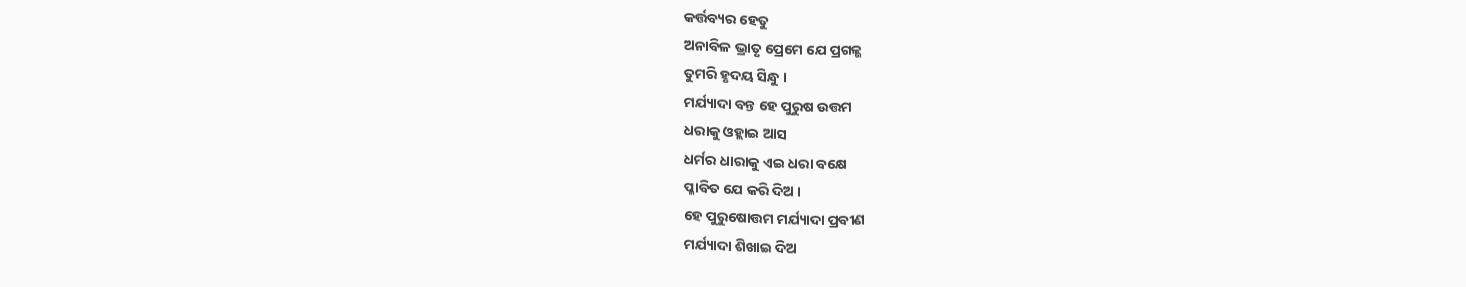କର୍ତ୍ତବ୍ୟର ହେତୁ
ଅନାବିଳ ଭ୍ରାତୃ ପ୍ରେମେ ଯେ ପ୍ରଗଳ୍ଭ
ତୁମରି ହୃଦୟ ସିନ୍ଧୁ ।
ମର୍ଯ୍ୟାଦା ବନ୍ତ ହେ ପୁରୁଷ ଉତ୍ତମ
ଧରାକୁ ଓହ୍ଲାଇ ଆସ
ଧର୍ମର ଧାରାକୁ ଏଇ ଧରା ବକ୍ଷେ
ପ୍ଳାବିତ ଯେ କରି ଦିଅ ।
ହେ ପୁରୁଷୋତ୍ତମ ମର୍ଯ୍ୟାଦା ପ୍ରବୀଣ
ମର୍ଯ୍ୟାଦା ଶିଖାଇ ଦିଅ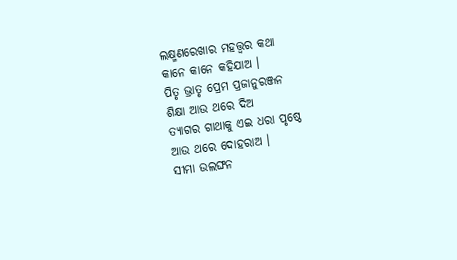ଲକ୍ଷ୍ମଣରେଖାର ମହତ୍ତ୍ୱର କଥା
କାନେ କାନେ କହିଯାଅ ।
ପିତୃ ଭ୍ରାତୃ ପ୍ରେମ ପ୍ରଜାନୁରଞ୍ଜନ
ଶିକ୍ଷା ଆଉ ଥରେ ଦିଅ
ତ୍ୟାଗର ଗାଥାକୁ ଏଇ ଧରା ପୃଷ୍ଠେ
ଆଉ ଥରେ ଦୋହରାଅ ।
ସୀମା ଉଲଙ୍ଘନ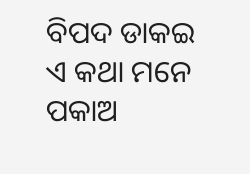ବିପଦ ଡାକଇ
ଏ କଥା ମନେ ପକାଅ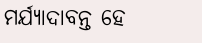ମର୍ଯ୍ୟାଦାବନ୍ତ ହେ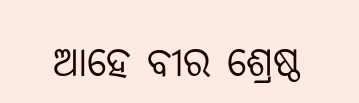ଆହେ ବୀର ଶ୍ରେଷ୍ଠ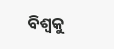ବିଶ୍ୱକୁ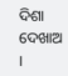ଦିଶା ଦେଖାଅ ।